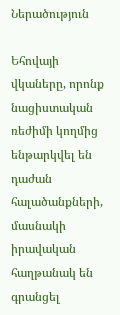Ներածություն

Եհովայի վկաները, որոնք նացիստական ռեժիմի կողմից ենթարկվել են դաժան հալածանքների, մասնակի իրավական հաղթանակ են գրանցել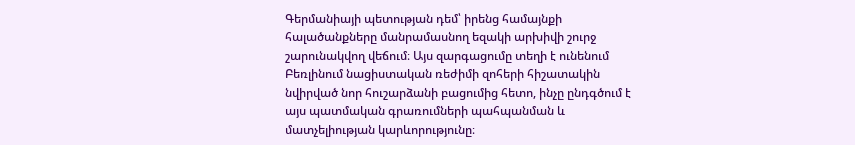Գերմանիայի պետության դեմ՝ իրենց համայնքի հալածանքները մանրամասնող եզակի արխիվի շուրջ շարունակվող վեճում։ Այս զարգացումը տեղի է ունենում Բեռլինում նացիստական ռեժիմի զոհերի հիշատակին նվիրված նոր հուշարձանի բացումից հետո, ինչը ընդգծում է այս պատմական գրառումների պահպանման և մատչելիության կարևորությունը։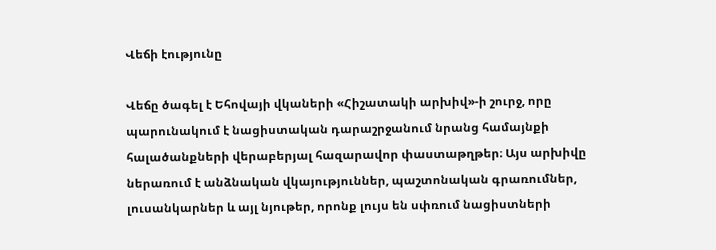Վեճի էությունը

Վեճը ծագել է Եհովայի վկաների «Հիշատակի արխիվ»-ի շուրջ, որը պարունակում է նացիստական դարաշրջանում նրանց համայնքի հալածանքների վերաբերյալ հազարավոր փաստաթղթեր։ Այս արխիվը ներառում է անձնական վկայություններ, պաշտոնական գրառումներ, լուսանկարներ և այլ նյութեր, որոնք լույս են սփռում նացիստների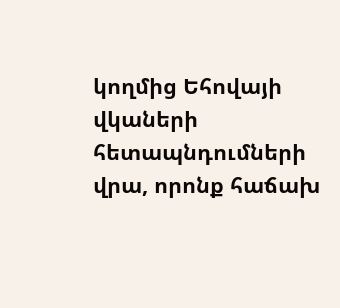կողմից Եհովայի վկաների հետապնդումների վրա, որոնք հաճախ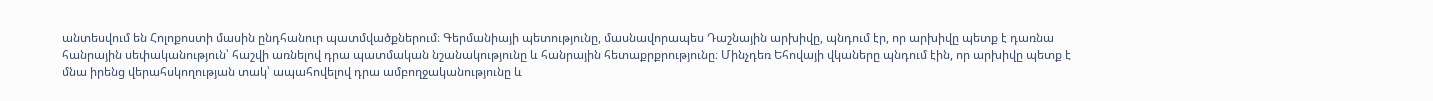անտեսվում են Հոլոքոստի մասին ընդհանուր պատմվածքներում։ Գերմանիայի պետությունը, մասնավորապես Դաշնային արխիվը, պնդում էր, որ արխիվը պետք է դառնա հանրային սեփականություն՝ հաշվի առնելով դրա պատմական նշանակությունը և հանրային հետաքրքրությունը։ Մինչդեռ Եհովայի վկաները պնդում էին, որ արխիվը պետք է մնա իրենց վերահսկողության տակ՝ ապահովելով դրա ամբողջականությունը և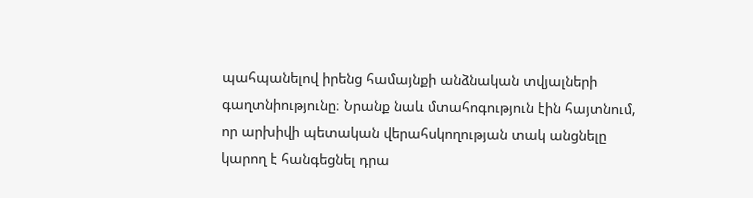պահպանելով իրենց համայնքի անձնական տվյալների գաղտնիությունը։ Նրանք նաև մտահոգություն էին հայտնում, որ արխիվի պետական վերահսկողության տակ անցնելը կարող է հանգեցնել դրա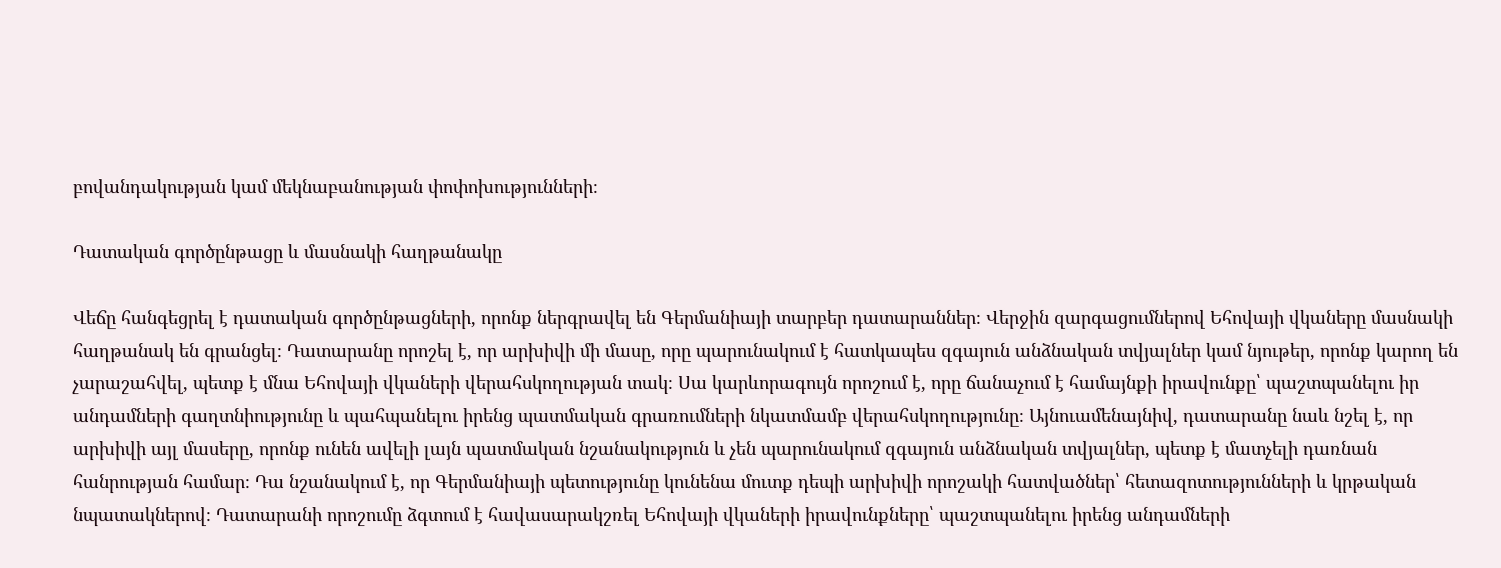բովանդակության կամ մեկնաբանության փոփոխությունների։

Դատական գործընթացը և մասնակի հաղթանակը

Վեճը հանգեցրել է դատական գործընթացների, որոնք ներգրավել են Գերմանիայի տարբեր դատարաններ։ Վերջին զարգացումներով Եհովայի վկաները մասնակի հաղթանակ են գրանցել։ Դատարանը որոշել է, որ արխիվի մի մասը, որը պարունակում է հատկապես զգայուն անձնական տվյալներ կամ նյութեր, որոնք կարող են չարաշահվել, պետք է մնա Եհովայի վկաների վերահսկողության տակ։ Սա կարևորագույն որոշում է, որը ճանաչում է համայնքի իրավունքը՝ պաշտպանելու իր անդամների գաղտնիությունը և պահպանելու իրենց պատմական գրառումների նկատմամբ վերահսկողությունը։ Այնուամենայնիվ, դատարանը նաև նշել է, որ արխիվի այլ մասերը, որոնք ունեն ավելի լայն պատմական նշանակություն և չեն պարունակում զգայուն անձնական տվյալներ, պետք է մատչելի դառնան հանրության համար։ Դա նշանակում է, որ Գերմանիայի պետությունը կունենա մուտք դեպի արխիվի որոշակի հատվածներ՝ հետազոտությունների և կրթական նպատակներով։ Դատարանի որոշումը ձգտում է հավասարակշռել Եհովայի վկաների իրավունքները՝ պաշտպանելու իրենց անդամների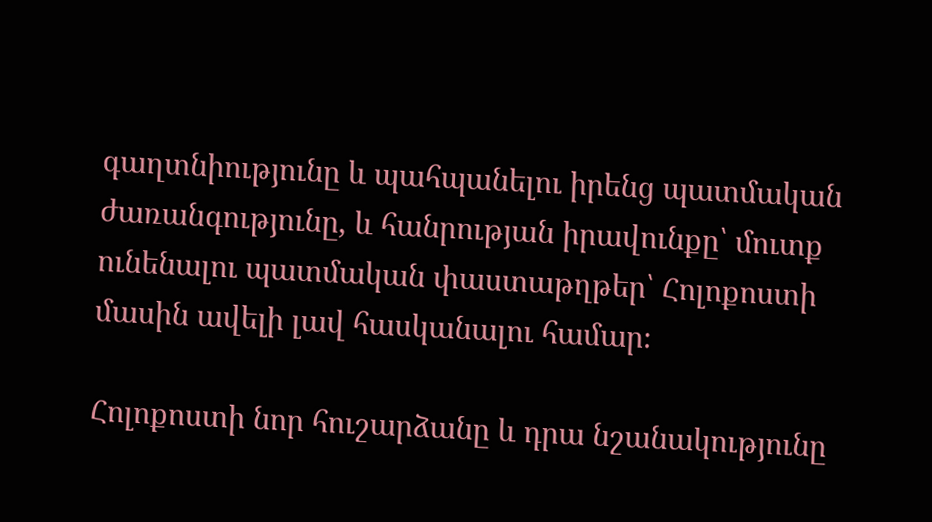գաղտնիությունը և պահպանելու իրենց պատմական ժառանգությունը, և հանրության իրավունքը՝ մուտք ունենալու պատմական փաստաթղթեր՝ Հոլոքոստի մասին ավելի լավ հասկանալու համար։

Հոլոքոստի նոր հուշարձանը և դրա նշանակությունը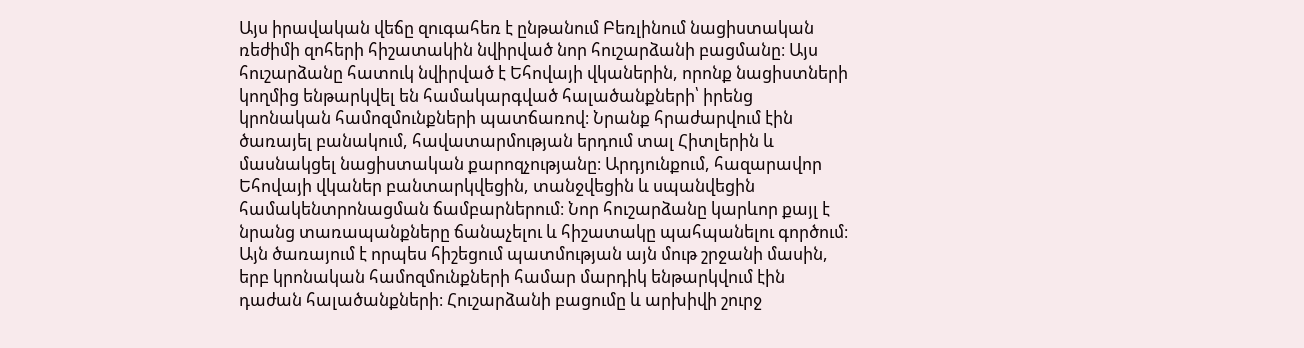Այս իրավական վեճը զուգահեռ է ընթանում Բեռլինում նացիստական ռեժիմի զոհերի հիշատակին նվիրված նոր հուշարձանի բացմանը։ Այս հուշարձանը հատուկ նվիրված է Եհովայի վկաներին, որոնք նացիստների կողմից ենթարկվել են համակարգված հալածանքների՝ իրենց կրոնական համոզմունքների պատճառով։ Նրանք հրաժարվում էին ծառայել բանակում, հավատարմության երդում տալ Հիտլերին և մասնակցել նացիստական քարոզչությանը։ Արդյունքում, հազարավոր Եհովայի վկաներ բանտարկվեցին, տանջվեցին և սպանվեցին համակենտրոնացման ճամբարներում։ Նոր հուշարձանը կարևոր քայլ է նրանց տառապանքները ճանաչելու և հիշատակը պահպանելու գործում։ Այն ծառայում է որպես հիշեցում պատմության այն մութ շրջանի մասին, երբ կրոնական համոզմունքների համար մարդիկ ենթարկվում էին դաժան հալածանքների։ Հուշարձանի բացումը և արխիվի շուրջ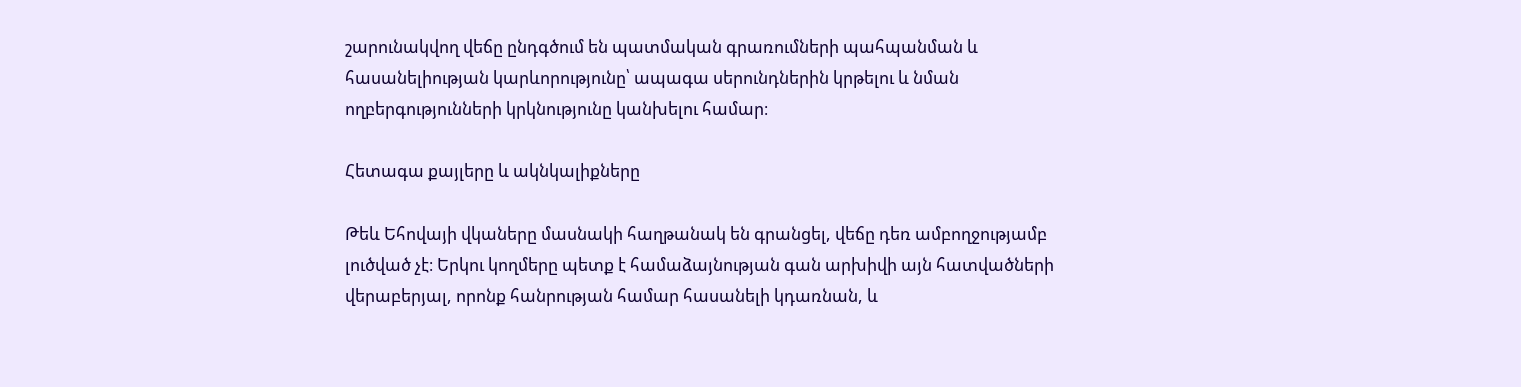շարունակվող վեճը ընդգծում են պատմական գրառումների պահպանման և հասանելիության կարևորությունը՝ ապագա սերունդներին կրթելու և նման ողբերգությունների կրկնությունը կանխելու համար։

Հետագա քայլերը և ակնկալիքները

Թեև Եհովայի վկաները մասնակի հաղթանակ են գրանցել, վեճը դեռ ամբողջությամբ լուծված չէ։ Երկու կողմերը պետք է համաձայնության գան արխիվի այն հատվածների վերաբերյալ, որոնք հանրության համար հասանելի կդառնան, և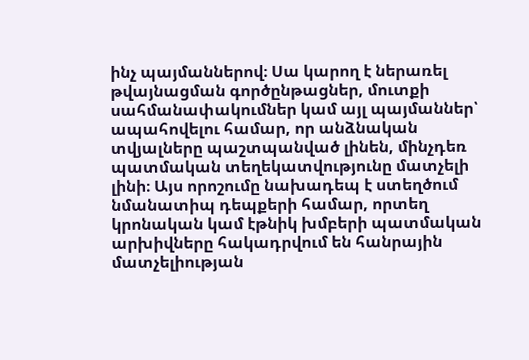ինչ պայմաններով։ Սա կարող է ներառել թվայնացման գործընթացներ, մուտքի սահմանափակումներ կամ այլ պայմաններ՝ ապահովելու համար, որ անձնական տվյալները պաշտպանված լինեն, մինչդեռ պատմական տեղեկատվությունը մատչելի լինի։ Այս որոշումը նախադեպ է ստեղծում նմանատիպ դեպքերի համար, որտեղ կրոնական կամ էթնիկ խմբերի պատմական արխիվները հակադրվում են հանրային մատչելիության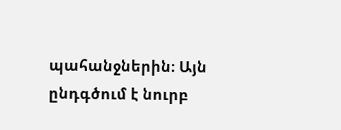պահանջներին։ Այն ընդգծում է նուրբ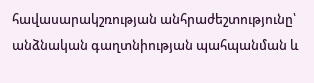հավասարակշռության անհրաժեշտությունը՝ անձնական գաղտնիության պահպանման և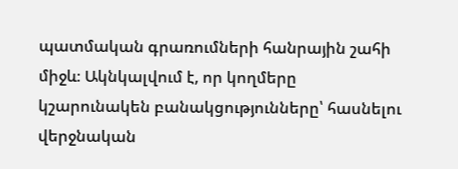պատմական գրառումների հանրային շահի միջև։ Ակնկալվում է, որ կողմերը կշարունակեն բանակցությունները՝ հասնելու վերջնական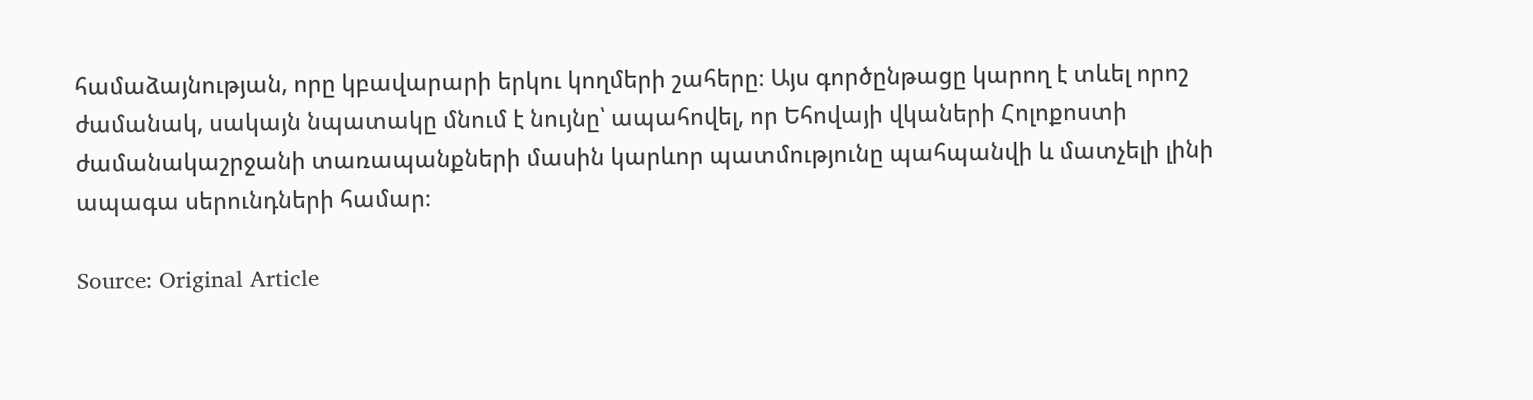համաձայնության, որը կբավարարի երկու կողմերի շահերը։ Այս գործընթացը կարող է տևել որոշ ժամանակ, սակայն նպատակը մնում է նույնը՝ ապահովել, որ Եհովայի վկաների Հոլոքոստի ժամանակաշրջանի տառապանքների մասին կարևոր պատմությունը պահպանվի և մատչելի լինի ապագա սերունդների համար։

Source: Original Article